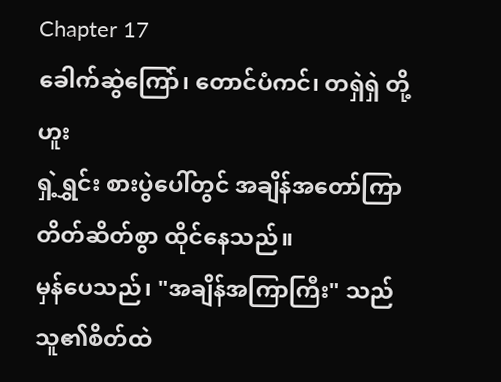Chapter 17
ခေါက်ဆွဲကြော်၊ တောင်ပံကင်၊ တရှဲရှဲ တို့ဟူး
ရှဲ့ရွှင်း စားပွဲပေါ်တွင် အချိန်အတော်ကြာ တိတ်ဆိတ်စွာ ထိုင်နေသည်။
မှန်ပေသည်၊ "အချိန်အကြာကြီး" သည် သူ၏စိတ်ထဲ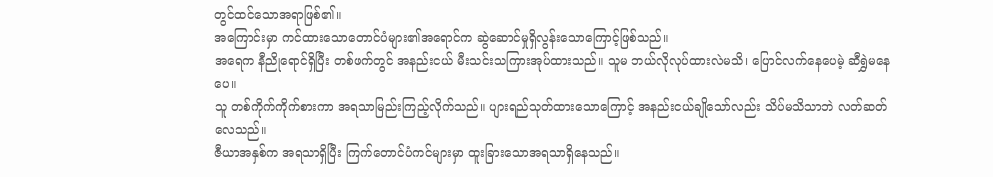တွင်ထင်သောအရာဖြစ်၏။
အကြောင်းမှာ ကင်ထားသောတောင်ပံများ၏အရောင်က ဆွဲဆောင်မှုရှိလွန်းသောကြောင့်ဖြစ်သည်။
အရေက နီညိုရောင်ရှိပြီး တစ်ဖက်တွင် အနည်းငယ် မီးသင်းသကြားအုပ်ထားသည်။ သူမ ဘယ်လိုလုပ်ထားလဲမသိ၊ ပြောင်လက်နေပေမဲ့ ဆီရွှဲမနေပေ။
သူ တစ်ကိုက်ကိုက်စားကာ အရသာမြည်းကြည့်လိုက်သည်။ ပျားရည်သုတ်ထားသောကြောင့် အနည်းငယ်ချိုသော်လည်း သိပ်မသိသာဘဲ လတ်ဆတ်လေသည်။
ဇီယာအနှစ်က အရသာရှိပြီး ကြက်တောင်ပံကင်များမှာ ထူးခြားသောအရသာရှိနေသည်။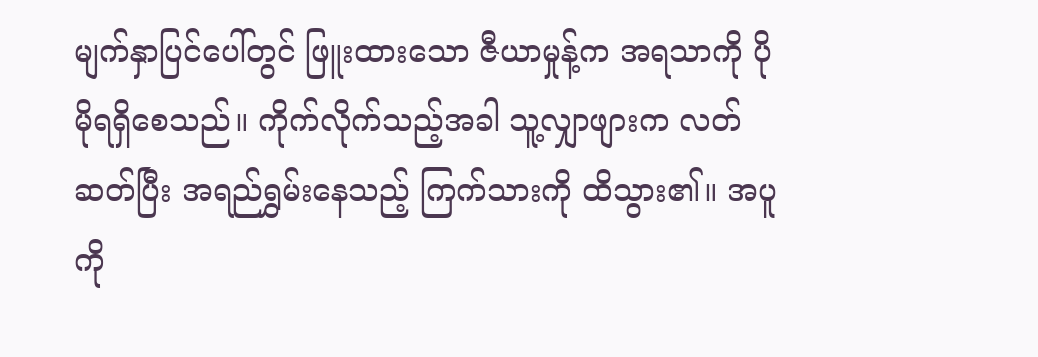မျက်နှာပြင်ပေါ်တွင် ဖြူးထားသော ဇီယာမှုန့်က အရသာကို ပိုမိုရရှိစေသည်။ ကိုက်လိုက်သည့်အခါ သူ့လျှာဖျားက လတ်ဆတ်ပြီး အရည်ရွှမ်းနေသည့် ကြက်သားကို ထိသွား၏။ အပူကို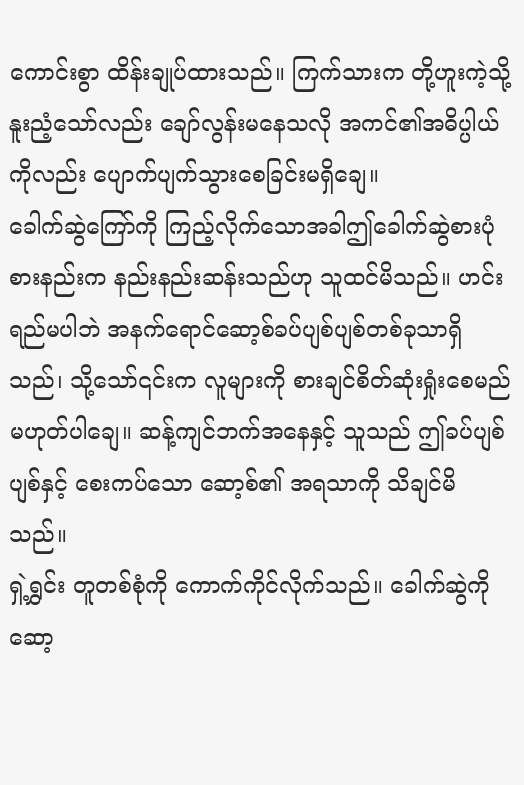ကောင်းစွာ ထိန်းချုပ်ထားသည်။ ကြက်သားက တို့ဟူးကဲ့သို့ နူးညံ့သော်လည်း ချော်လွန်းမနေသလို အကင်၏အဓိပ္ပါယ်ကိုလည်း ပျောက်ပျက်သွားစေခြင်းမရှိချေ။
ခေါက်ဆွဲကြော်ကို ကြည့်လိုက်သောအခါဤခေါက်ဆွဲစားပုံစားနည်းက နည်းနည်းဆန်းသည်ဟု သူထင်မိသည်။ ဟင်းရည်မပါဘဲ အနက်ရောင်ဆော့စ်ခပ်ပျစ်ပျစ်တစ်ခုသာရှိသည်၊ သို့သော်၎င်းက လူများကို စားချင်စိတ်ဆုံးရှုံးစေမည်မဟုတ်ပါချေ။ ဆန့်ကျင်ဘက်အနေနှင့် သူသည် ဤခပ်ပျစ်ပျစ်နှင့် စေးကပ်သော ဆော့စ်၏ အရသာကို သိချင်မိသည်။
ရှဲ့ရွှင်း တူတစ်စုံကို ကောက်ကိုင်လိုက်သည်။ ခေါက်ဆွဲကို ဆော့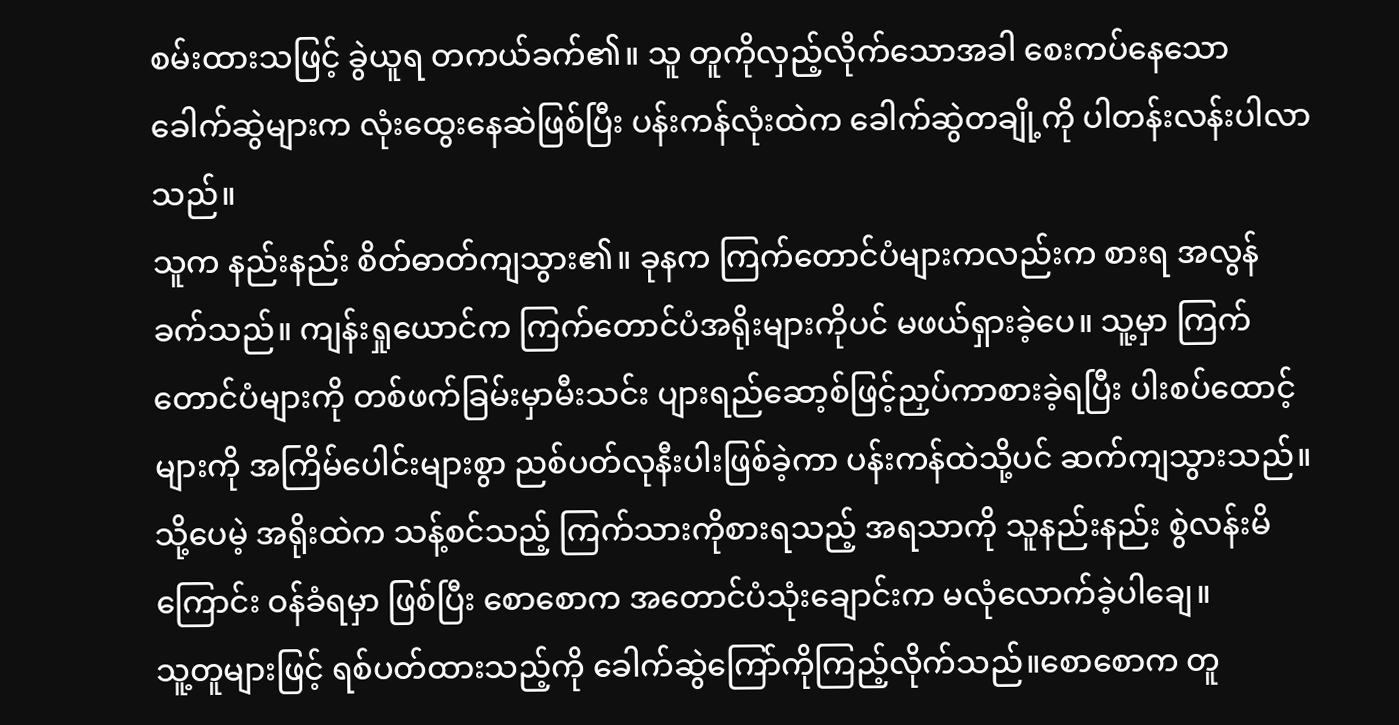စမ်းထားသဖြင့် ခွဲယူရ တကယ်ခက်၏။ သူ တူကိုလှည့်လိုက်သောအခါ စေးကပ်နေသော ခေါက်ဆွဲများက လုံးထွေးနေဆဲဖြစ်ပြီး ပန်းကန်လုံးထဲက ခေါက်ဆွဲတချို့ကို ပါတန်းလန်းပါလာသည်။
သူက နည်းနည်း စိတ်ဓာတ်ကျသွား၏။ ခုနက ကြက်တောင်ပံများကလည်းက စားရ အလွန်ခက်သည်။ ကျန်းရှုယောင်က ကြက်တောင်ပံအရိုးများကိုပင် မဖယ်ရှားခဲ့ပေ။ သူ့မှာ ကြက်တောင်ပံများကို တစ်ဖက်ခြမ်းမှာမီးသင်း ပျားရည်ဆော့စ်ဖြင့်ညှပ်ကာစားခဲ့ရပြီး ပါးစပ်ထောင့်များကို အကြိမ်ပေါင်းများစွာ ညစ်ပတ်လုနီးပါးဖြစ်ခဲ့ကာ ပန်းကန်ထဲသို့ပင် ဆက်ကျသွားသည်။
သို့ပေမဲ့ အရိုးထဲက သန့်စင်သည့် ကြက်သားကိုစားရသည့် အရသာကို သူနည်းနည်း စွဲလန်းမိကြောင်း ဝန်ခံရမှာ ဖြစ်ပြီး စောစောက အတောင်ပံသုံးချောင်းက မလုံလောက်ခဲ့ပါချေ။
သူ့တူများဖြင့် ရစ်ပတ်ထားသည့်ကို ခေါက်ဆွဲကြော်ကိုကြည့်လိုက်သည်။စောစောက တူ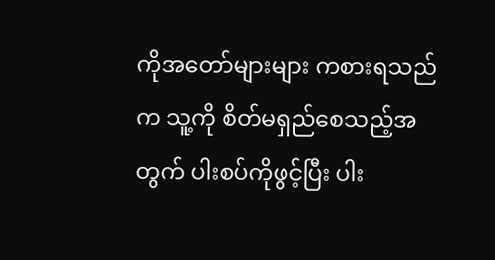ကိုအတော်များများ ကစားရသည်က သူ့ကို စိတ်မရှည်စေသည့်အတွက် ပါးစပ်ကိုဖွင့်ပြီး ပါး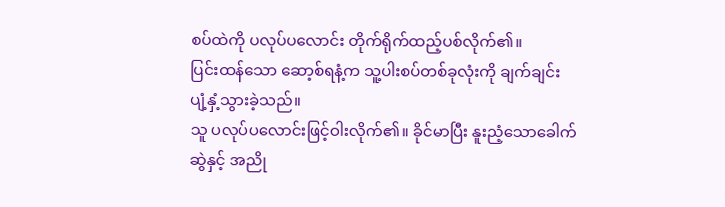စပ်ထဲကို ပလုပ်ပလောင်း တိုက်ရိုက်ထည့်ပစ်လိုက်၏။
ပြင်းထန်သော ဆော့စ်ရနံ့က သူ့ပါးစပ်တစ်ခုလုံးကို ချက်ချင်း ပျံ့နှံ့သွားခဲ့သည်။
သူ ပလုပ်ပလောင်းဖြင့်ဝါးလိုက်၏။ ခိုင်မာပြီး နူးညံ့သောခေါက်ဆွဲနှင့် အညို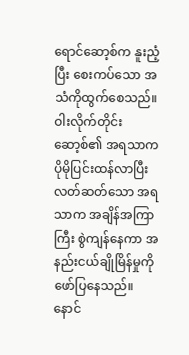ရောင်ဆော့စ်က နူးညံ့ပြီး စေးကပ်သော အသံကိုထွက်စေသည်။ ဝါးလိုက်တိုင်း ဆော့စ်၏ အရသာက ပိုမိုပြင်းထန်လာပြီး လတ်ဆတ်သော အရသာက အချိန်အကြာကြီး စွဲကျန်နေကာ အနည်းငယ်ချိုမြိန်မှုကို ဖော်ပြနေသည်။ နောင်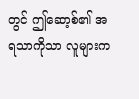တွင် ဤဆော့စ်၏ အရသာကိုသာ လူများက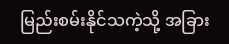မြည်းစမ်းနိုင်သကဲ့သို့ အခြား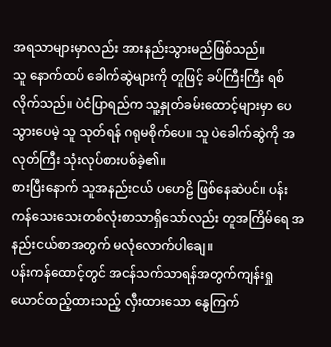အရသာများမှာလည်း အားနည်းသွားမည်ဖြစ်သည်။
သူ နောက်ထပ် ခေါက်ဆွဲများကို တူဖြင့် ခပ်ကြီးကြီး ရစ်လိုက်သည်။ ပဲငံပြာရည်က သူ့နှုတ်ခမ်းထောင့်များမှာ ပေသွားပေမဲ့ သူ သုတ်ရန် ဂရုမစိုက်ပေ။ သူ ပဲခေါက်ဆွဲကို အလုတ်ကြီး သုံးလုပ်စားပစ်ခဲ့၏။
စားပြီးနောက် သူအနည်းငယ် ပဟေဠိ ဖြစ်နေဆဲပင်။ ပန်းကန်သေးသေးတစ်လုံးစာသာရှိသော်လည်း တူအကြိမ်ရေ အနည်းငယ်စာအတွက် မလုံလောက်ပါချေ။
ပန်းကန်ထောင့်တွင် အငန်သက်သာရန်အတွက်ကျန်းရှုယောင်ထည့်ထားသည့် လှီးထားသော နွေကြက်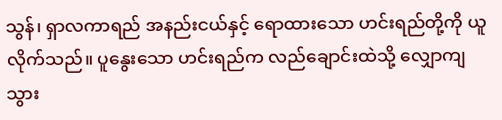သွန်၊ ရှာလကာရည် အနည်းငယ်နှင့် ရောထားသော ဟင်းရည်တို့ကို ယူလိုက်သည်။ ပူနွေးသော ဟင်းရည်က လည်ချောင်းထဲသို့ လျှောကျသွား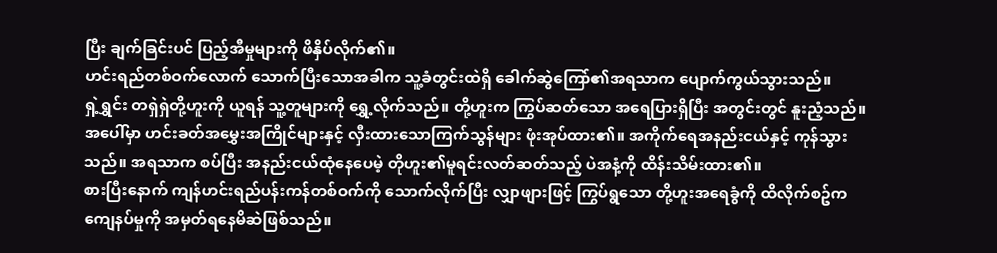ပြီး ချက်ခြင်းပင် ပြည့်အီမှုများကို ဖိနှိပ်လိုက်၏။
ဟင်းရည်တစ်ဝက်လောက် သောက်ပြီးသောအခါက သူ့ခံတွင်းထဲရှိ ခေါက်ဆွဲကြော်၏အရသာက ပျောက်ကွယ်သွားသည်။
ရှဲ့ရွှင်း တရှဲရှဲတို့ဟူးကို ယူရန် သူ့တူများကို ရွှေ့လိုက်သည်။ တို့ဟူးက ကြွပ်ဆတ်သော အရေပြားရှိပြီး အတွင်းတွင် နူးညံ့သည်။ အပေါ်မှာ ဟင်းခတ်အမွှေးအကြိုင်များနှင့် လှီးထားသောကြက်သွန်များ ဖုံးအုပ်ထား၏။ အကိုက်ရေအနည်းငယ်နှင့် ကုန်သွားသည်။ အရသာက စပ်ပြီး အနည်းငယ်ထုံနေပေမဲ့ တိုဟူး၏မူရင်းလတ်ဆတ်သည့် ပဲအနံ့ကို ထိန်းသိမ်းထား၏။
စားပြီးနောက် ကျန်ဟင်းရည်ပန်းကန်တစ်ဝက်ကို သောက်လိုက်ပြီး လျှာဖျားဖြင့် ကြွပ်ရွသော တို့ဟူးအရေခွံကို ထိလိုက်စဥ်က ကျေနပ်မှုကို အမှတ်ရနေမိဆဲဖြစ်သည်။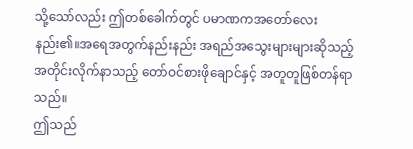သို့သော်လည်း ဤတစ်ခေါက်တွင် ပမာဏကအတော်လေးနည်း၏။အရေအတွက်နည်းနည်း အရည်အသွေးများများဆိုသည့်အတိုင်းလိုက်နာသည့် တော်ဝင်စားဖိုချောင်နှင့် အတူတူဖြစ်တန်ရာသည်။
ဤသည်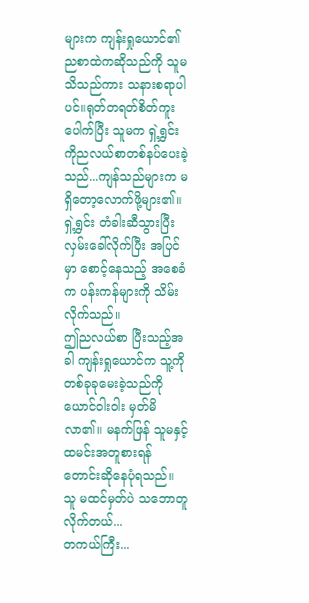များက ကျန်းရှုယောင်၏ညစာထဲကဆိုသည်ကို သူမသိသည်ကား သနားစရာပါပင်။ရုတ်တရတ်စိတ်ကူးပေါက်ပြီး သူမက ရှဲ့ရွှင်းကိုညလယ်စာတစ်နပ်ပေးခဲ့သည်...ကျန်သည်များက မရှိတော့လောက်ဖို့များ၏။
ရှဲ့ရွှင်း တံခါးဆီသွားပြီး လှမ်းခေါ်လိုက်ပြီး အပြင်မှာ စောင့်နေသည့် အစေခံက ပန်းကန်များကို သိမ်းလိုက်သည်။
ဤညလယ်စာ ပြီးသည့်အခါ ကျန်းရှုယောင်က သူ့ကို တစ်ခုခုမေးခဲ့သည်ကို ယောင်ဝါးဝါး မှတ်မိလာ၏။ မနက်ဖြန် သူမနှင့်ထမင်းအတူစားရန် တောင်းဆိုနေပုံရသည်။
သူ မထင်မှတ်ပဲ သဘောတူလိုက်တယ်...
တကယ်ကြီး...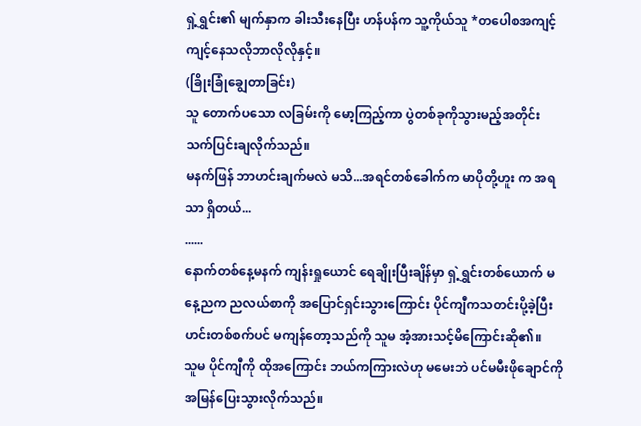ရှဲ့ရွှင်း၏ မျက်နှာက ခါးသီးနေပြီး ဟန်ပန်က သူ့ကိုယ်သူ *တပေါစအကျင့်ကျင့်နေသလိုဘာလိုလိုနှင့်။
(ခြိုးခြုံချွေတာခြင်း)
သူ တောက်ပသော လခြမ်းကို မော့ကြည့်ကာ ပွဲတစ်ခုကိုသွားမည့်အတိုင်း သက်ပြင်းချလိုက်သည်။
မနက်ဖြန် ဘာဟင်းချက်မလဲ မသိ...အရင်တစ်ခေါက်က မာပိုတို့ဟူး က အရသာ ရှိတယ်...
......
နောက်တစ်နေ့မနက် ကျန်းရှုယောင် ရေချိုးပြီးချိန်မှာ ရှဲ့ရွှင်းတစ်ယောက် မနေ့ညက ညလယ်စာကို အပြောင်ရှင်းသွားကြောင်း ပိုင်ကျီကသတင်းပို့ခဲ့ပြီး ဟင်းတစ်စက်ပင် မကျန်တော့သည်ကို သူမ အံ့အားသင့်မိကြောင်းဆို၏။
သူမ ပိုင်ကျီကို ထိုအကြောင်း ဘယ်ကကြားလဲဟု မမေးဘဲ ပင်မမီးဖိုချောင်ကို အမြန်ပြေးသွားလိုက်သည်။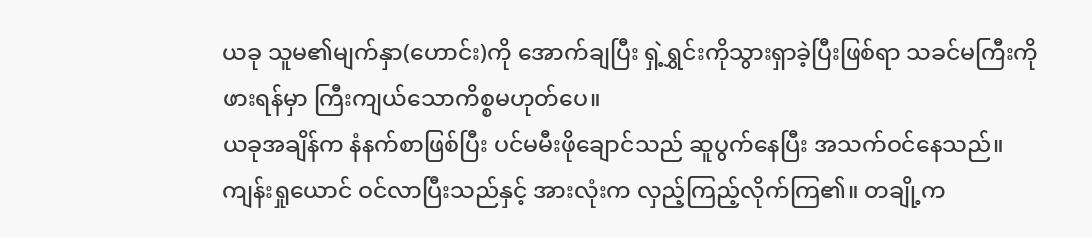ယခု သူမ၏မျက်နှာ(ဟောင်း)ကို အောက်ချပြီး ရှဲ့ရွှင်းကိုသွားရှာခဲ့ပြီးဖြစ်ရာ သခင်မကြီးကို ဖားရန်မှာ ကြီးကျယ်သောကိစ္စမဟုတ်ပေ။
ယခုအချိန်က နံနက်စာဖြစ်ပြီး ပင်မမီးဖိုချောင်သည် ဆူပွက်နေပြီး အသက်ဝင်နေသည်။
ကျန်းရှုယောင် ဝင်လာပြီးသည်နှင့် အားလုံးက လှည့်ကြည့်လိုက်ကြ၏။ တချို့က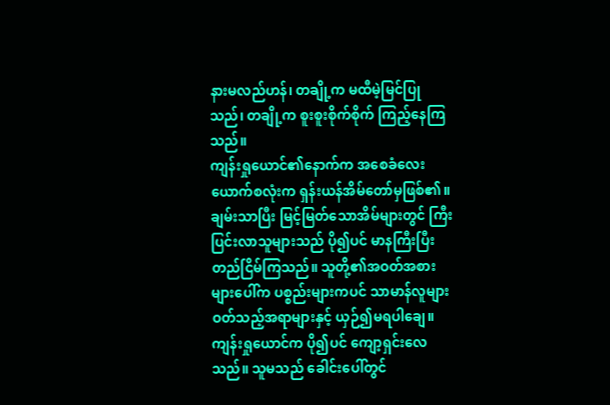နားမလည်ဟန်၊ တချို့က မထီမဲ့မြင်ပြုသည်၊ တချို့က စူးစူးစိုက်စိုက် ကြည့်နေကြသည်။
ကျန်းရှုယောင်၏နောက်က အစေခံလေးယောက်စလုံးက ရှန်းယန်အိမ်တော်မှဖြစ်၏။ ချမ်းသာပြီး မြင့်မြတ်သောအိမ်များတွင် ကြီးပြင်းလာသူများသည် ပို၍ပင် မာနကြီးပြီး တည်ငြိမ်ကြသည်။ သူတို့၏အဝတ်အစားများပေါ်က ပစ္စည်းများကပင် သာမာန်လူများဝတ်သည့်အရာများနှင့် ယှဉ်၍မရပါချေ။
ကျန်းရှုယောင်က ပို၍ပင် ကျော့ရှင်းလေသည်။ သူမသည် ခေါင်းပေါ်တွင်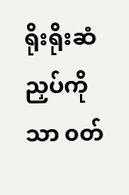ရိုးရိုးဆံညှပ်ကိုသာ ၀တ်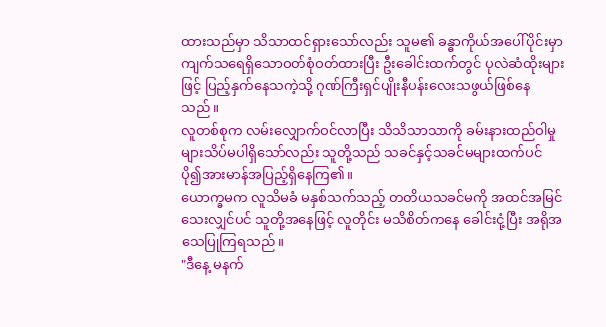ထားသည်မှာ သိသာထင်ရှားသော်လည်း သူမ၏ ခန္ဓာကိုယ်အပေါ်ပိုင်းမှာ ကျက်သရေရှိသောဝတ်စုံဝတ်ထားပြီး ဦးခေါင်းထက်တွင် ပုလဲဆံထိုးများဖြင့် ပြည့်နှက်နေသကဲ့သို့ ဂုဏ်ကြီးရှင်ပျိုးနီပန်းလေးသဖွယ်ဖြစ်နေသည်။
လူတစ်စုက လမ်းလျှောက်ဝင်လာပြီး သိသိသာသာကို ခမ်းနားထည်ဝါမှုများသိပ်မပါရှိသော်လည်း သူတို့သည် သခင်နှင့်သခင်မများထက်ပင် ပို၍အားမာန်အပြည့်ရှိနေကြ၏။
ယောက္ခမက လူသိမခံ မနှစ်သက်သည့် တတိယသခင်မကို အထင်အမြင်သေးလျှင်ပင် သူတို့အနေဖြင့် လူတိုင်း မသိစိတ်ကနေ ခေါင်းငုံ့ပြီး အရိုအသေပြုကြရသည်။
"ဒီနေ့ မနက်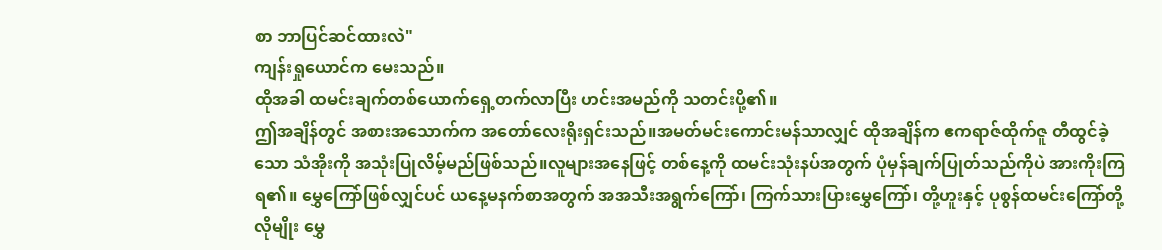စာ ဘာပြင်ဆင်ထားလဲ"
ကျန်းရှုယောင်က မေးသည်။
ထိုအခါ ထမင်းချက်တစ်ယောက်ရှေ့တက်လာပြီး ဟင်းအမည်ကို သတင်းပို့၏။
ဤအချိန်တွင် အစားအသောက်က အတော်လေးရိုးရှင်းသည်။အမတ်မင်းကောင်းမန်သာလျှင် ထိုအချိန်က ဧကရာဇ်ထိုက်ဇူ တီထွင်ခဲ့သော သံအိုးကို အသုံးပြုလိမ့်မည်ဖြစ်သည်။လူများအနေဖြင့် တစ်နေ့ကို ထမင်းသုံးနပ်အတွက် ပုံမှန်ချက်ပြုတ်သည်ကိုပဲ အားကိုးကြရ၏။ မွှေကြော်ဖြစ်လျှင်ပင် ယနေ့မနက်စာအတွက် အအသီးအရွက်ကြော်၊ ကြက်သားပြားမွှေကြော်၊ တို့ဟူးနှင့် ပုစွန်ထမင်းကြော်တို့လိုမျိုး မွှေ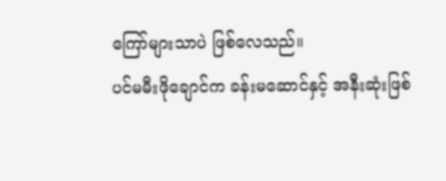ကြော်များသာပဲ ဖြစ်လေသည်။
ပင်မမီးဖိုချောင်က ခန်းမဆောင်နှင့် အနီးဆုံးဖြစ်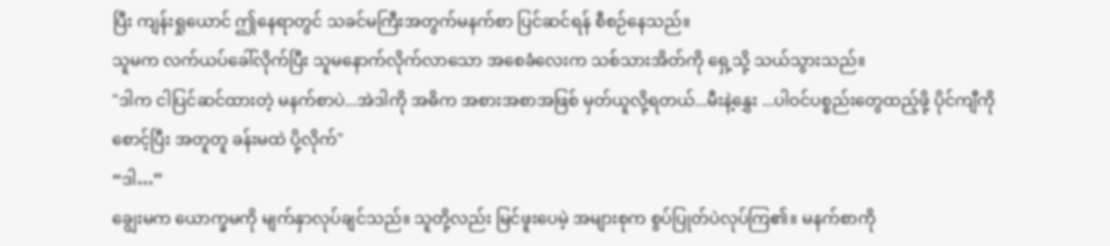ပြီး ကျန်းရှုယောင် ဤနေရာတွင် သခင်မကြီးအတွက်မနက်စာ ပြင်ဆင်ရန် စီစဉ်နေသည်။
သူမက လက်ယပ်ခေါ်လိုက်ပြီး သူမနောက်လိုက်လာသော အစေခံလေးက သစ်သားအိတ်ကို ရှေ့သို့ သယ်သွားသည်။
"ဒါက ငါပြင်ဆင်ထားတဲ့ မနက်စာပဲ...အဲဒါကို အဓိက အစားအစာအဖြစ် မှတ်ယူလို့ရတယ်...မီးနဲ့နွှေး ...ပါဝင်ပစ္စည်းတွေထည့်ဖို့ ပိုင်ကျီကို စောင့်ပြီး အတူတူ ခန်းမထဲ ပို့လိုက်"
“ဒါ…”
ချွေးမက ယောက္ခမကို မျက်နှာလုပ်ချင်သည်။ သူတို့လည်း မြင်ဖူးပေမဲ့ အများစုက စွပ်ပြုတ်ပဲလုပ်ကြ၏။ မနက်စာကို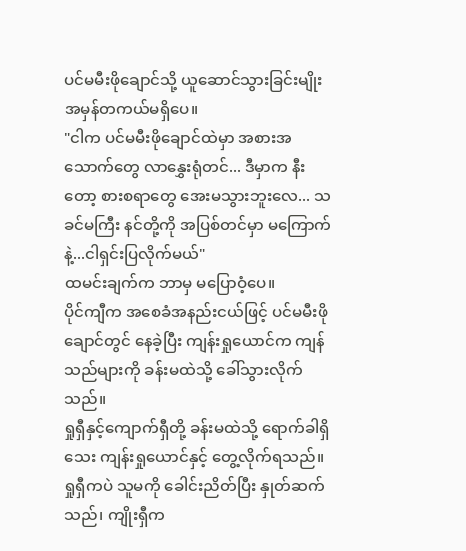ပင်မမီးဖိုချောင်သို့ ယူဆောင်သွားခြင်းမျိုး အမှန်တကယ်မရှိပေ။
"ငါက ပင်မမီးဖိုချောင်ထဲမှာ အစားအသောက်တွေ လာနွှေးရုံတင်... ဒီမှာက နီးတော့ စားစရာတွေ အေးမသွားဘူးလေ... သခင်မကြီး နင်တို့ကို အပြစ်တင်မှာ မကြောက်နဲ့...ငါရှင်းပြလိုက်မယ်"
ထမင်းချက်က ဘာမှ မပြောဝံ့ပေ။
ပိုင်ကျီက အစေခံအနည်းငယ်ဖြင့် ပင်မမီးဖိုချောင်တွင် နေခဲ့ပြီး ကျန်းရှုယောင်က ကျန်သည်များကို ခန်းမထဲသို့ ခေါ်သွားလိုက်သည်။
ရှုရှီနှင့်ကျောက်ရှီတို့ ခန်းမထဲသို့ ရောက်ခါရှိသေး ကျန်းရှုယောင်နှင့် တွေ့လိုက်ရသည်။ ရှုရှီကပဲ သူမကို ခေါင်းညိတ်ပြီး နှုတ်ဆက်သည်၊ ကျိုးရှီက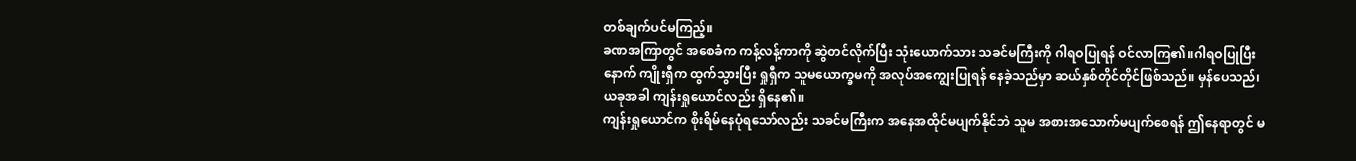တစ်ချက်ပင်မကြည့်။
ခဏအကြာတွင် အစေခံက ကန့်လန့်ကာကို ဆွဲတင်လိုက်ပြီး သုံးယောက်သား သခင်မကြီးကို ဂါရဝပြုရန် ဝင်လာကြ၏။ဂါရဝပြုပြီးနောက် ကျိုးရှီက ထွက်သွားပြီး ရှုရှီက သူမယောက္ခမကို အလုပ်အကျွေးပြုရန် နေခဲ့သည်မှာ ဆယ်နှစ်တိုင်တိုင်ဖြစ်သည်။ မှန်ပေသည်၊ ယခုအခါ ကျန်းရှုယောင်လည်း ရှိနေ၏။
ကျန်းရှုယောင်က စိုးရိမ်နေပုံရသော်လည်း သခင်မကြီးက အနေအထိုင်မပျက်နိုင်ဘဲ သူမ အစားအသောက်မပျက်စေရန် ဤနေရာတွင် မ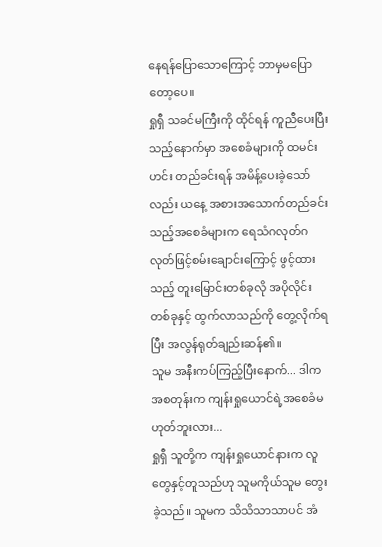နေရန်ပြောသောကြောင့် ဘာမှမပြောတော့ပေ။
ရှုရှီ သခင်မကြီးကို ထိုင်ရန် ကူညီပေးပြီးသည့်နောက်မှာ အစေခံများကို ထမင်းဟင်း တည်ခင်းရန် အမိန့်ပေးခဲ့သော်လည်း ယနေ့ အစားအသောက်တည်ခင်းသည့်အစေခံများက ရေသံဂလုတ်ဂလုတ်ဖြင့်စမ်းချောင်းကြောင့် ဖွင့်ထားသည့် တူးမြောင်းတစ်ခုလို အပိုလိုင်းတစ်ခုနှင့် ထွက်လာသည်ကို တွေ့လိုက်ရပြီး အလွန်ရုတ်ချည်းဆန်၏။
သူမ အနီးကပ်ကြည့်ပြီးနောက်... ဒါကအစတုန်းက ကျန်းရှုယောင်ရဲ့အစေခံမဟုတ်ဘူးလား...
ရှုရှီ သူတို့က ကျန်းရှုယောင်နားက လူတွေနှင့်တူသည်ဟု သူမကိုယ်သူမ တွေးခဲ့သည်။ သူမက သိသိသာသာပင် အံ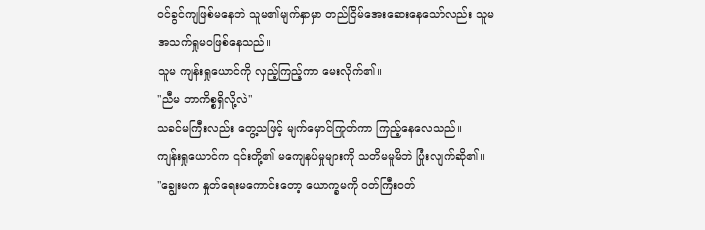ဝင်ခွင်ကျဖြစ်မနေဘဲ သူမ၏မျက်နှာမှာ တည်ငြိမ်အေးဆေးနေသော်လည်း သူမအသက်ရှုမဝဖြစ်နေသည်။
သူမ ကျန်းရှုယောင်ကို လှည့်ကြည့်ကာ မေးလိုက်၏။
"ညီမ ဘာကိစ္စရှိလို့လဲ"
သခင်မကြီးလည်း တွေ့သဖြင့် မျက်မှောင်ကြုတ်ကာ ကြည့်နေလေသည်။
ကျန်းရှုယောင်က ၎င်းတို့၏ မကျေနပ်မှုများကို သတိမမူမိဘဲ ပြုံးလျက်ဆို၏။
"ချွေးမက နှုတ်ရေးမကောင်းတော့ ယောက္ခမကို ဝတ်ကြီးဝတ်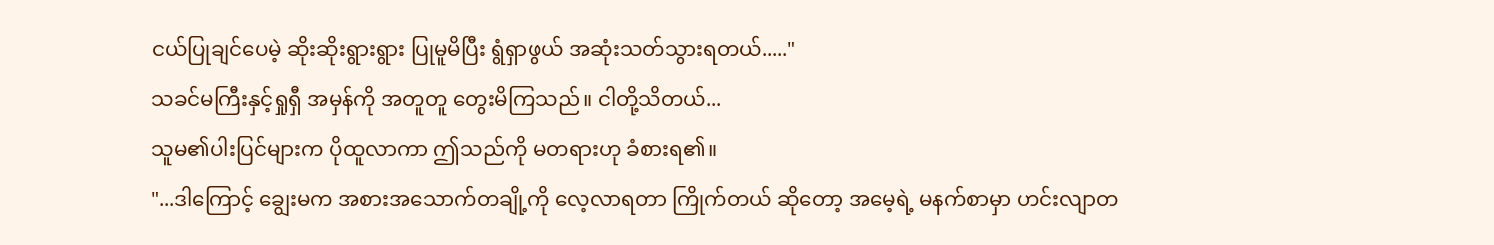ငယ်ပြုချင်ပေမဲ့ ဆိုးဆိုးရွားရွား ပြုမူမိပြီး ရွံရှာဖွယ် အဆုံးသတ်သွားရတယ်....."
သခင်မကြီးနှင့်ရှုရှီ အမှန်ကို အတူတူ တွေးမိကြသည်။ ငါတို့သိတယ်...
သူမ၏ပါးပြင်များက ပိုထူလာကာ ဤသည်ကို မတရားဟု ခံစားရ၏။
"...ဒါကြောင့် ချွေးမက အစားအသောက်တချို့ကို လေ့လာရတာ ကြိုက်တယ် ဆိုတော့ အမေ့ရဲ့ မနက်စာမှာ ဟင်းလျာတ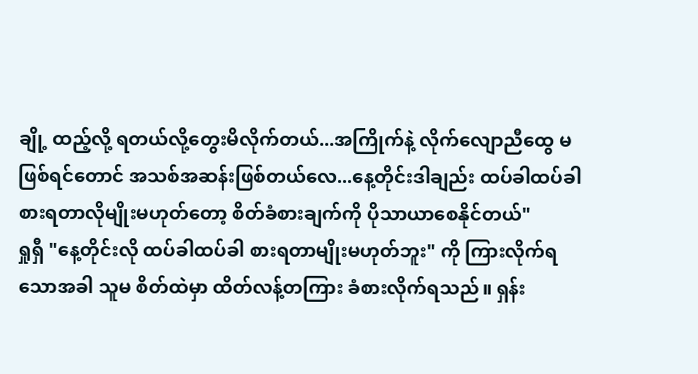ချို့ ထည့်လို့ ရတယ်လို့တွေးမိလိုက်တယ်...အကြိုက်နဲ့ လိုက်လျောညီထွေ မဖြစ်ရင်တောင် အသစ်အဆန်းဖြစ်တယ်လေ...နေ့တိုင်းဒါချည်း ထပ်ခါထပ်ခါစားရတာလိုမျိုးမဟုတ်တော့ စိတ်ခံစားချက်ကို ပိုသာယာစေနိုင်တယ်"
ရှုရှီ "နေ့တိုင်းလို ထပ်ခါထပ်ခါ စားရတာမျိုးမဟုတ်ဘူး" ကို ကြားလိုက်ရသောအခါ သူမ စိတ်ထဲမှာ ထိတ်လန့်တကြား ခံစားလိုက်ရသည်။ ရှန်း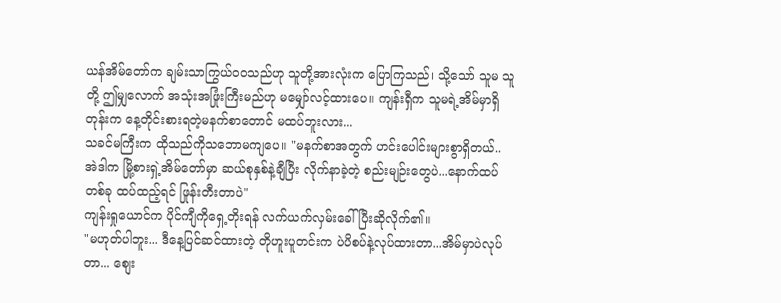ယန်အိမ်တော်က ချမ်းသာကြွယ်ဝဝသည်ဟု သူတို့အားလုံးက ပြောကြသည်၊ သို့သော် သူမ သူတို့ ဤမျှလောက် အသုံးအဖြုံးကြီးမည်ဟု မမျှော်လင့်ထားပေ။ ကျန်းရှီက သူမရဲ့အိမ်မှာရှိတုန်းက နေ့တိုင်းစားရတဲ့မနက်စာတောင် မထပ်ဘူးလား...
သခင်မကြီးက ထိုသည်ကိုသဘောမကျပေ။ "မနက်စာအတွက် ဟင်းပေါင်းများစွာရှိတယ်..
အဲဒါက မြို့စားရှဲ့အိမ်တော်မှာ ဆယ်စုနှစ်နဲ့ချီပြီး လိုက်နာခဲ့တဲ့ စည်းမျဉ်းတွေပဲ...နောက်ထပ်တစ်ခု ထပ်ထည့်ရင် ဖြုန်းတီးတာပဲ"
ကျန်းရှုယောင်က ပိုင်ကျီကိုရှေ့တိုးရန် လက်ယက်လှမ်းခေါ်ပြီးဆိုလိုက်၏။
"မဟုတ်ပါဘူး... ဒီနေ့ပြင်ဆင်ထားတဲ့ တိုဟူးပူတင်းက ပဲပိစပ်နဲ့လုပ်ထားတာ...အိမ်မှာပဲလုပ်တာ... စျေး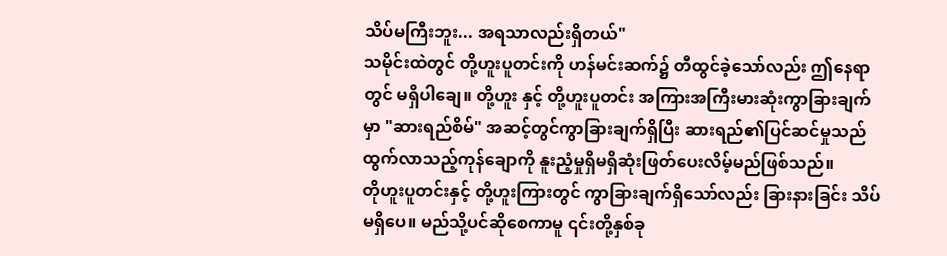သိပ်မကြီးဘူး... အရသာလည်းရှိတယ်"
သမိုင်းထဲတွင် တို့ဟူးပူတင်းကို ဟန်မင်းဆက်၌ တီထွင်ခဲ့သော်လည်း ဤနေရာတွင် မရှိပါချေ။ တို့ဟူး နှင့် တို့ဟူးပူတင်း အကြားအကြီးမားဆုံးကွာခြားချက်မှာ "ဆားရည်စိမ်" အဆင့်တွင်ကွာခြားချက်ရှိပြီး ဆားရည်၏ပြင်ဆင်မှုသည် ထွက်လာသည့်ကုန်ချောကို နူးညံ့မှုရှိမရှိဆုံးဖြတ်ပေးလိမ့်မည်ဖြစ်သည်။
တိုဟူးပူတင်းနှင့် တို့ဟူးကြားတွင် ကွာခြားချက်ရှိသော်လည်း ခြားနားခြင်း သိပ်မရှိပေ။ မည်သို့ပင်ဆိုစေကာမူ ၎င်းတို့နှစ်ခု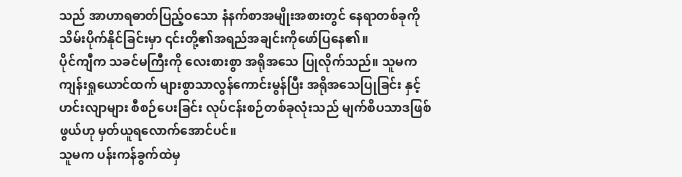သည် အာဟာရဓာတ်ပြည့်ဝသော နံနက်စာအမျိုးအစားတွင် နေရာတစ်ခုကို သိမ်းပိုက်နိုင်ခြင်းမှာ ၎င်းတို့၏အရည်အချင်းကိုဖော်ပြနေ၏။
ပိုင်ကျီက သခင်မကြီးကို လေးစားစွာ အရိုအသေ ပြုလိုက်သည်။ သူမက ကျန်းရှုယောင်ထက် များစွာသာလွန်ကောင်းမွန်ပြီး အရိုအသေပြုခြင်း နှင့် ဟင်းလျာများ စီစဉ်ပေးခြင်း လုပ်ငန်းစဉ်တစ်ခုလုံးသည် မျက်စိပသာဒဖြစ်ဖွယ်ဟု မှတ်ယူရလောက်အောင်ပင်။
သူမက ပန်းကန်ခွက်ထဲမှ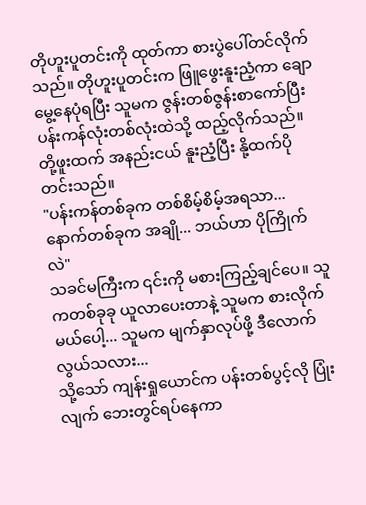တိုဟူးပူတင်းကို ထုတ်ကာ စားပွဲပေါ်တင်လိုက်သည်။ တိုဟူးပူတင်းက ဖြူဖွေးနူးညံ့ကာ ချောမွေ့နေပုံရပြီး သူမက ဇွန်းတစ်ဇွန်းစာကော်ပြီး ပန်းကန်လုံးတစ်လုံးထဲသို့ ထည့်လိုက်သည်။ တို့ဖူးထက် အနည်းငယ် နူးညံ့ပြီး နို့ထက်ပိုတင်းသည်။
"ပန်းကန်တစ်ခုက တစ်စိမ့်စိမ့်အရသာ... နောက်တစ်ခုက အချို... ဘယ်ဟာ ပိုကြိုက်လဲ"
သခင်မကြီးက ၎င်းကို မစားကြည့်ချင်ပေ။ သူကတစ်ခုခု ယူလာပေးတာနဲ့ သူမက စားလိုက်မယ်ပေါ့... သူမက မျက်နှာလုပ်ဖို့ ဒီလောက် လွယ်သလား...
သို့သော် ကျန်းရှုယောင်က ပန်းတစ်ပွင့်လို ပြုံးလျက် ဘေးတွင်ရပ်နေကာ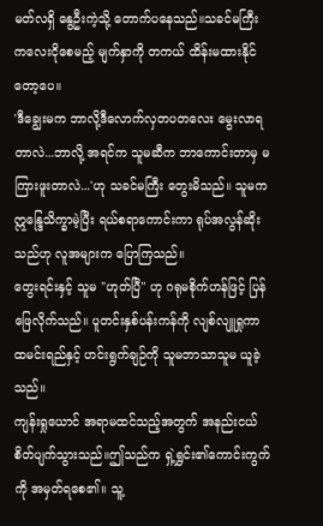မတ်လရှိ နွေဦးကဲ့သို့ တောက်ပနေသည်။သခင်မကြီး ကလေးငိုစေမည့် မျက်နှာကို တကယ် ထိန်းမထားနိုင်တော့ပေ။
'ဒီချွေးမက ဘာလို့ဒီလောက်လှတပတလေး မွေးလာရတာလဲ...ဘာလို့ အရင်က သူမဆီက ဘာကောင်းတာမှ မကြားဖူးတာလဲ...'ဟု သခင်မကြီး တွေးမိသည်။ သူမက ဣန္ဒြေသိက္ခာမဲ့ပြီး ရယ်စရာကောင်းကာ ရုပ်အလွန်ဆိုးသည်ဟု လူအများက ပြောကြသည်။
တွေးရင်းနှင့် သူမ "ဟုတ်ပြီ" ဟု ဂရုမစိုက်ဟန်ဖြင့် ပြန်ဖြေလိုက်သည်။ ပူတင်းနှစ်ပန်းကန်ကို လျစ်လျူရှုကာ ထမင်းရည်နှင့် ဟင်းရွက်ချဉ်ကို သူမဘာသာသူမ ယူခဲ့သည်။
ကျန်းရှုယောင် အရာမထင်သည့်အတွက် အနည်းငယ် စိတ်ပျက်သွားသည်။ဤသည်က ရှဲ့ရွှင်း၏ကောင်းကွက်ကို အမှတ်ရစေ၏။ သူ့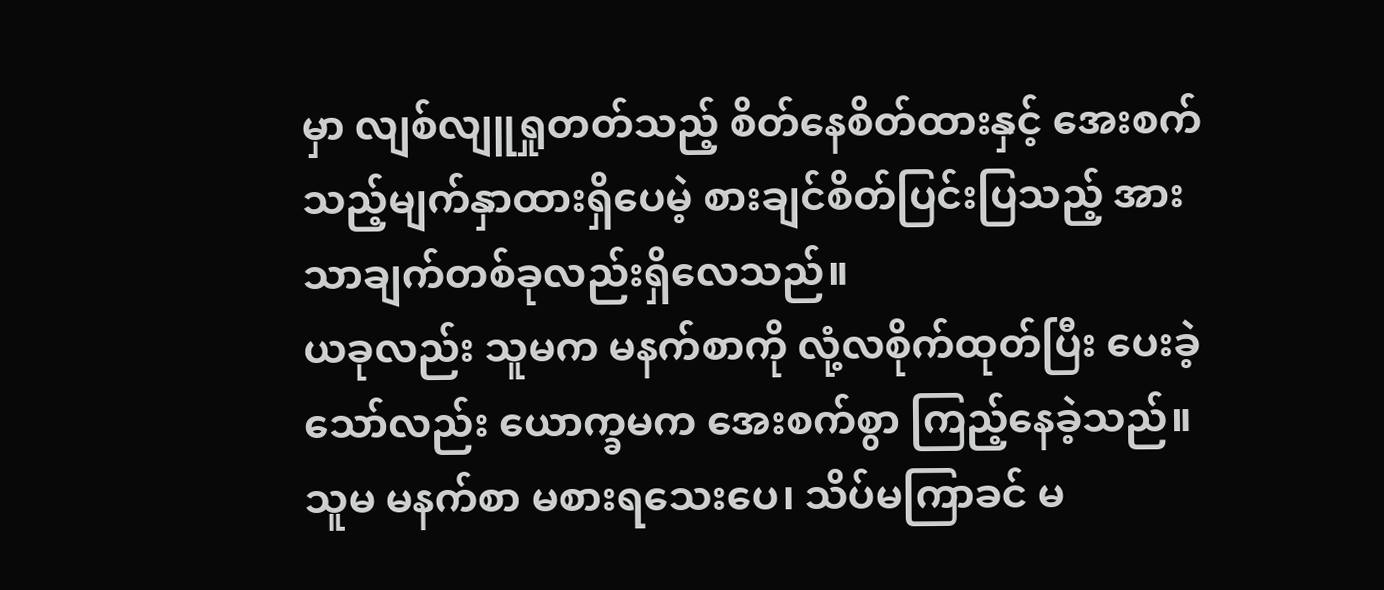မှာ လျစ်လျူရှုတတ်သည့် စိတ်နေစိတ်ထားနှင့် အေးစက်သည့်မျက်နှာထားရှိပေမဲ့ စားချင်စိတ်ပြင်းပြသည့် အားသာချက်တစ်ခုလည်းရှိလေသည်။
ယခုလည်း သူမက မနက်စာကို လုံ့လစိုက်ထုတ်ပြီး ပေးခဲ့သော်လည်း ယောက္ခမက အေးစက်စွာ ကြည့်နေခဲ့သည်။ သူမ မနက်စာ မစားရသေးပေ၊ သိပ်မကြာခင် မ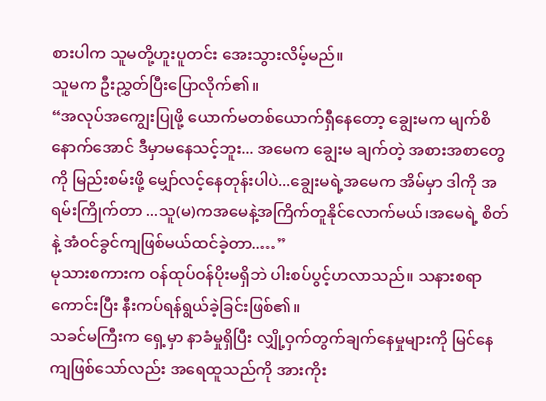စားပါက သူမတို့ဟူးပူတင်း အေးသွားလိမ့်မည်။
သူမက ဦးညွှတ်ပြီးပြောလိုက်၏။
“အလုပ်အကျွေးပြုဖို့ ယောက်မတစ်ယောက်ရှီနေတော့ ချွေးမက မျက်စိနောက်အောင် ဒီမှာမနေသင့်ဘူး... အမေက ချွေးမ ချက်တဲ့ အစားအစာတွေကို မြည်းစမ်းဖို့ မျှော်လင့်နေတုန်းပါပဲ...ချွေးမရဲ့အမေက အိမ်မှာ ဒါကို အရမ်းကြိုက်တာ ...သူ(မ)ကအမေနဲ့အကြိက်တူနိုင်လောက်မယ်၊အမေရဲ့ စိတ်နဲ့ အံဝင်ခွင်ကျဖြစ်မယ်ထင်ခဲ့တာ..…”
မုသားစကားက ဝန်ထုပ်ဝန်ပိုးမရှိဘဲ ပါးစပ်ပွင့်ဟလာသည်။ သနားစရာကောင်းပြီး နီးကပ်ရန်ရွယ်ခဲ့ခြင်းဖြစ်၏။
သခင်မကြီးက ရှေ့မှာ နာခံမှုရှိပြီး လျှို့ဝှက်တွက်ချက်နေမှုများကို မြင်နေကျဖြစ်သော်လည်း အရေထူသည်ကို အားကိုး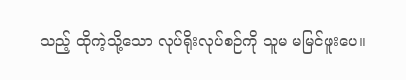သည့် ထိုကဲ့သို့သော လုပ်ရိုးလုပ်စဉ်ကို သူမ မမြင်ဖူးပေ။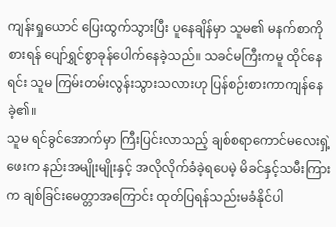ကျန်းရှုယောင် ပြေးထွက်သွားပြီး ပူနေချိန်မှာ သူမ၏ မနက်စာကိုစားရန် ပျော်ရွှင်စွာခုန်ပေါက်နေခဲ့သည်။ သခင်မကြီးကမူ ထိုင်နေရင်း သူမ ကြမ်းတမ်းလွန်းသွားသလားဟု ပြန်စဉ်းစားကာကျန်နေခဲ့၏။
သူမ ရင်ခွင်အောက်မှာ ကြီးပြင်းလာသည့် ချစ်စရာကောင်မလေးရှဲ့ဖေးက နည်းအမျိုးမျိုးနှင့် အလိုလိုက်ခံခဲ့ရပေမဲ့ မိခင်နှင့်သမီးကြားက ချစ်ခြင်းမေတ္တာအကြောင်း ထုတ်ပြရန်သည်းမခံနိုင်ပါ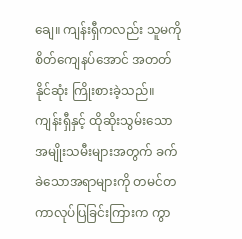ချေ။ ကျန်းရှီကလည်း သူမကို စိတ်ကျေနပ်အောင် အတတ်နိုင်ဆုံး ကြိုးစားခဲ့သည်။ ကျန်းရှီနှင့် ထိုဆိုးသွမ်းသော အမျိုးသမီးများအတွက် ခက်ခဲသောအရာများကို တမင်တကာလုပ်ပြခြင်းကြားက ကွာ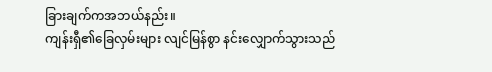ခြားချက်ကအဘယ်နည်း။
ကျန်းရှီ၏ခြေလှမ်းများ လျင်မြန်စွာ နင်းလျှောက်သွားသည်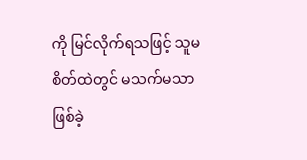ကို မြင်လိုက်ရသဖြင့် သူမ စိတ်ထဲတွင် မသက်မသာ ဖြစ်ခဲ့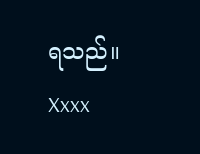ရသည်။
Xxxx